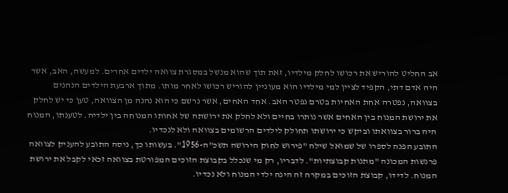אב החליט להוריש את רכושו לחלק מילדיו, זאת תוך שהוא מנשל במסגרת צוואה ילדים אחרים. למעשה, האב, אשר היה אדם דתי, הקפיד לציין למי מילדיו הוא מעוניין להוריש רכושו לאחר מותו. מתוך ארבעת הילדים הנהנים בצוואה, נפטרה אחת האחיות בטרם נפטר האב. אחד האחים, אשר נרשם כי הוא נהנה מן הצוואה, טען כי יש לחלק את ירושת המנוח בין האחים אשר נותרו בחיים ולא לחלק את ירושתה של אחותו המנוחה בין ילדיה. לטענתו, המנוח היה ברור בצוואתו וביקש כי ירושתו תחולק לילדים הרשומים בצוואה ולא לנכדיו.
התובע הפנה לספרו של שמואל שילה "פירוש לחוק הירושה תשכ"ה-1956". בעשותו כך, ניסה התובע להעניק לצוואה פרנשות המכונה "מתנות קבוצתיות". לדבריו, רק מי שנכלל בקבוצת הזוכים המפורטת בצוואה זכאי לקבל את ירושת המנוח. לדידו, קבוצת הזוכים במקרה זה הינה ילדי המנוח ולא נכדיו.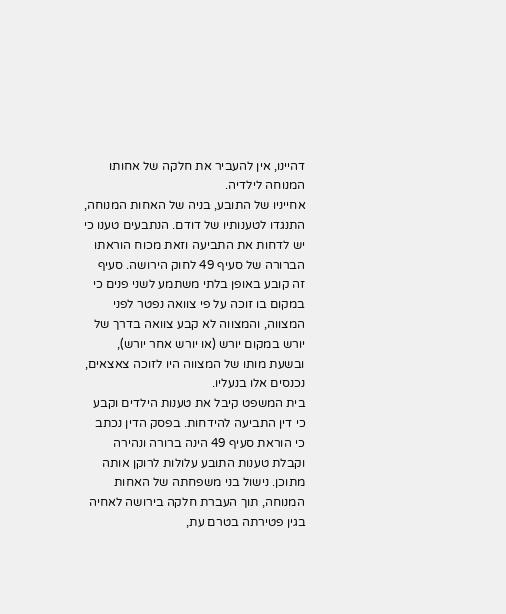דהיינו, אין להעביר את חלקה של אחותו המנוחה לילדיה.
אחייניו של התובע, בניה של האחות המנוחה, התנגדו לטענותיו של דודם. הנתבעים טענו כי יש לדחות את התביעה וזאת מכוח הוראתו הברורה של סעיף 49 לחוק הירושה. סעיף זה קובע באופן בלתי משתמע לשני פנים כי במקום בו זוכה על פי צוואה נפטר לפני המצווה, והמצווה לא קבע צוואה בדרך של יורש במקום יורש (או יורש אחר יורש), ובשעת מותו של המצווה היו לזוכה צאצאים, נכנסים אלו בנעליו.
בית המשפט קיבל את טענות הילדים וקבע כי דין התביעה להידחות. בפסק הדין נכתב כי הוראת סעיף 49 הינה ברורה ונהירה וקבלת טענות התובע עלולות לרוקן אותה מתוכן. נישול בני משפחתה של האחות המנוחה, תוך העברת חלקה בירושה לאחיה בגין פטירתה בטרם עת,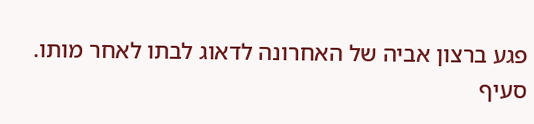פגע ברצון אביה של האחרונה לדאוג לבתו לאחר מותו.
סעיף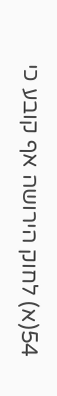54(א) לחוק הירושה אף קובע כי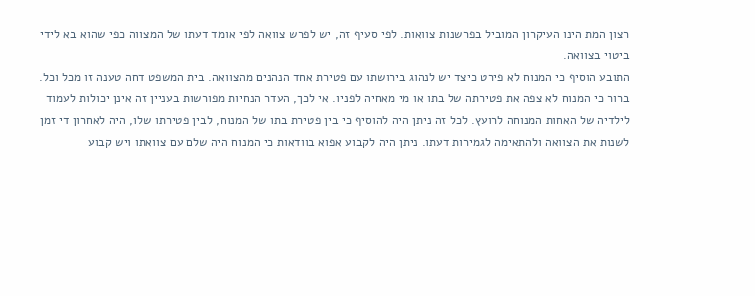רצון המת הינו העיקרון המוביל בפרשנות צוואות. לפי סעיף זה, יש לפרש צוואה לפי אומד דעתו של המצווה כפי שהוא בא לידי ביטוי בצוואה.
התובע הוסיף כי המנוח לא פירט כיצד יש לנהוג בירושתו עם פטירת אחד הנהנים מהצוואה. בית המשפט דחה טענה זו מכל וכל. ברור כי המנוח לא צפה את פטירתה של בתו או מי מאחיה לפניו. אי לכך, העדר הנחיות מפורשות בעניין זה אינן יכולות לעמוד לילדיה של האחות המנוחה לרועץ. לכל זה ניתן היה להוסיף כי בין פטירת בתו של המנוח, לבין פטירתו שלו, היה לאחרון די זמן לשנות את הצוואה ולהתאימה לגמירות דעתו. ניתן היה לקבוע אפוא בוודאות כי המנוח היה שלם עם צוואתו ויש קבוע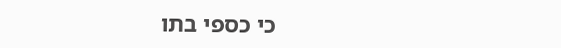כי כספי בתו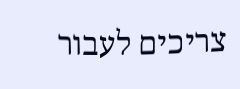צריכים לעבור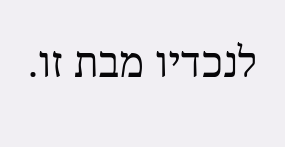לנכדיו מבת זו.